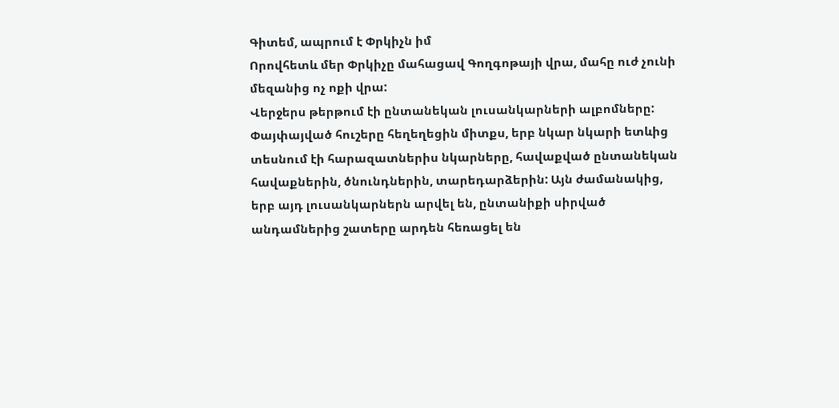Գիտեմ, ապրում է Փրկիչն իմ
Որովհետև մեր Փրկիչը մահացավ Գողգոթայի վրա, մահը ուժ չունի մեզանից ոչ ոքի վրա:
Վերջերս թերթում էի ընտանեկան լուսանկարների ալբոմները: Փայփայված հուշերը հեղեղեցին միտքս, երբ նկար նկարի ետևից տեսնում էի հարազատներիս նկարները, հավաքված ընտանեկան հավաքներին, ծնունդներին, տարեդարձերին: Այն ժամանակից, երբ այդ լուսանկարներն արվել են, ընտանիքի սիրված անդամներից շատերը արդեն հեռացել են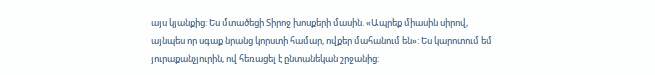այս կյանքից: Ես մտածեցի Տիրոջ խոսքերի մասին. «Ապրեք միասին սիրով, այնպես որ սգաք նրանց կորստի համար, ովքեր մահանում են»: Ես կարոտում եմ յուրաքանչյուրին, ով հեռացել է ընտանեկան շրջանից: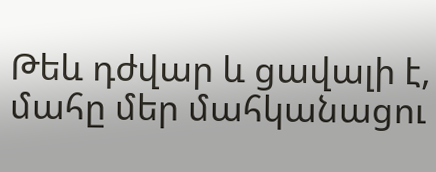Թեև դժվար և ցավալի է, մահը մեր մահկանացու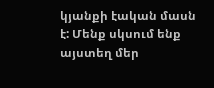կյանքի էական մասն է: Մենք սկսում ենք այստեղ մեր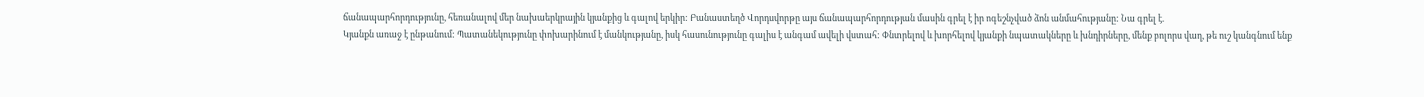ճանապարհորդությունը, հեռանալով մեր նախաերկրային կյանքից և գալով երկիր: Բանաստեղծ Վորդսվորթը այս ճանապարհորդության մասին գրել է իր ոգեշնչված ձոն անմահությանը: Նա գրել է.
Կյանքն առաջ է ընթանում: Պատանեկությունը փոխարինում է մանկությանը, իսկ հասունությունը գալիս է անգամ ավելի վստահ: Փնտրելով և խորհելով կյանքի նպատակները և խնդիրները, մենք բոլորս վաղ, թե ուշ կանգնում ենք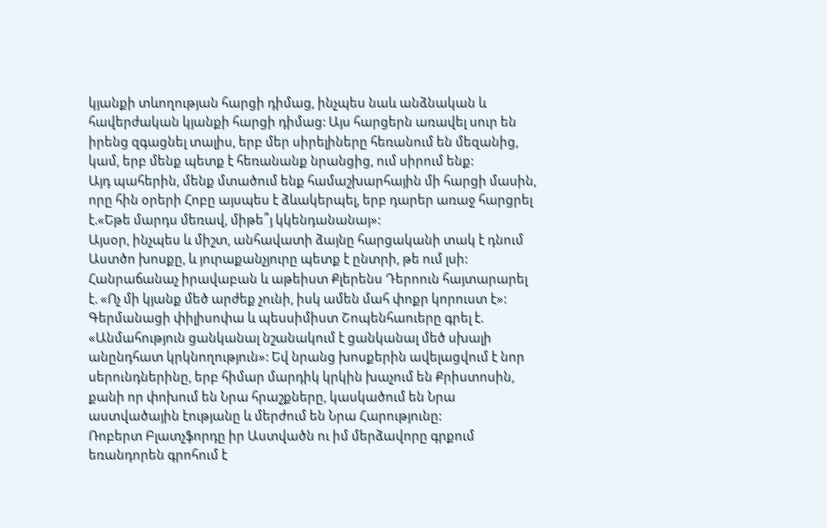կյանքի տևողության հարցի դիմաց, ինչպես նաև անձնական և հավերժական կյանքի հարցի դիմաց: Այս հարցերն առավել սուր են իրենց զգացնել տալիս, երբ մեր սիրելիները հեռանում են մեզանից, կամ, երբ մենք պետք է հեռանանք նրանցից, ում սիրում ենք:
Այդ պահերին, մենք մտածում ենք համաշխարհային մի հարցի մասին, որը հին օրերի Հոբը այսպես է ձևակերպել, երբ դարեր առաջ հարցրել է.«Եթե մարդս մեռավ, միթե՞յ կկենդանանայ»:
Այսօր, ինչպես և միշտ, անհավատի ձայնը հարցականի տակ է դնում Աստծո խոսքը, և յուրաքանչյուրը պետք է ընտրի, թե ում լսի: Հանրաճանաչ իրավաբան և աթեիստ Քլերենս Դերոուն հայտարարել է. «Ոչ մի կյանք մեծ արժեք չունի, իսկ ամեն մահ փոքր կորուստ է»: Գերմանացի փիլիսոփա և պեսսիմիստ Շոպենհաուերը գրել է. «Անմահություն ցանկանալ նշանակում է ցանկանալ մեծ սխալի անընդհատ կրկնողություն»: Եվ նրանց խոսքերին ավելացվում է նոր սերունդներինը, երբ հիմար մարդիկ կրկին խաչում են Քրիստոսին, քանի որ փոխում են Նրա հրաշքները, կասկածում են Նրա աստվածային էությանը և մերժում են Նրա Հարությունը:
Ռոբերտ Բլատչֆորդը իր Աստվածն ու իմ մերձավորը գրքում եռանդորեն գրոհում է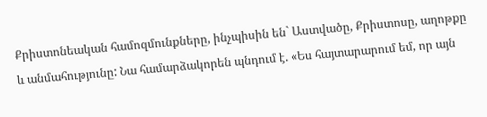Քրիստոնեական համոզմունքները, ինչպիսին են` Աստվածը, Քրիստոսը, աղոթքը և անմահությունը: Նա համարձակորեն պնդում է. «Ես հայտարարում եմ, որ այն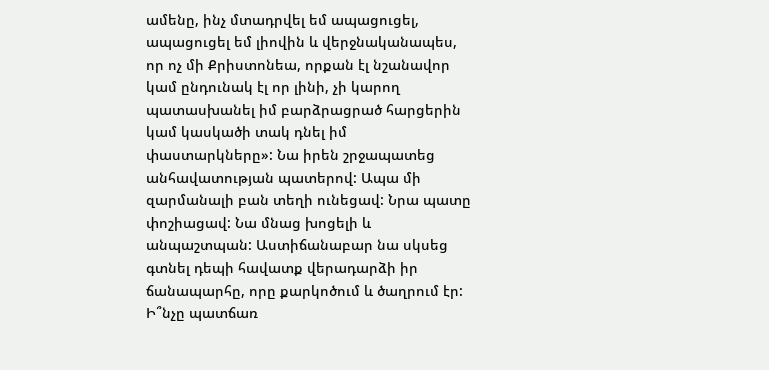ամենը, ինչ մտադրվել եմ ապացուցել, ապացուցել եմ լիովին և վերջնականապես, որ ոչ մի Քրիստոնեա, որքան էլ նշանավոր կամ ընդունակ էլ որ լինի, չի կարող պատասխանել իմ բարձրացրած հարցերին կամ կասկածի տակ դնել իմ փաստարկները»: Նա իրեն շրջապատեց անհավատության պատերով: Ապա մի զարմանալի բան տեղի ունեցավ: Նրա պատը փոշիացավ: Նա մնաց խոցելի և անպաշտպան: Աստիճանաբար նա սկսեց գտնել դեպի հավատք վերադարձի իր ճանապարհը, որը քարկոծում և ծաղրում էր: Ի՞նչը պատճառ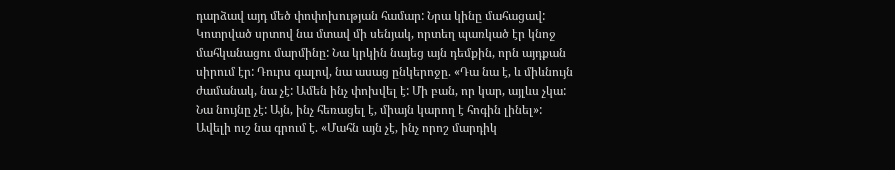դարձավ այդ մեծ փոփոխության համար: Նրա կինը մահացավ: Կոտրված սրտով նա մտավ մի սենյակ, որտեղ պառկած էր կնոջ մահկանացու մարմինը: Նա կրկին նայեց այն դեմքին, որն այդքան սիրում էր: Դուրս գալով, նա ասաց ընկերոջը. «Դա նա է, և միևնույն ժամանակ, նա չէ: Ամեն ինչ փոխվել է: Մի բան, որ կար, այլևս չկա: Նա նույնը չէ: Այն, ինչ հեռացել է, միայն կարող է հոգին լինել»:
Ավելի ուշ նա գրում է. «Մահն այն չէ, ինչ որոշ մարդիկ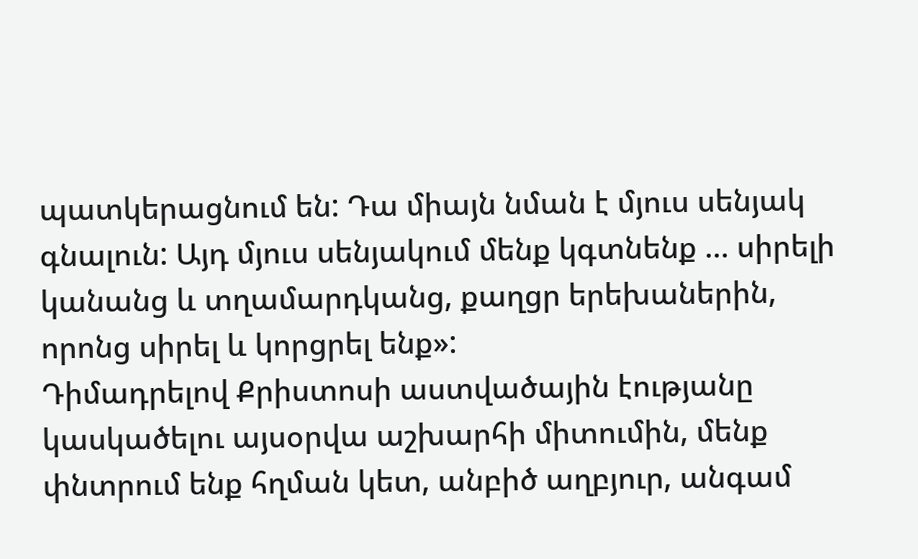պատկերացնում են: Դա միայն նման է մյուս սենյակ գնալուն: Այդ մյուս սենյակում մենք կգտնենք … սիրելի կանանց և տղամարդկանց, քաղցր երեխաներին, որոնց սիրել և կորցրել ենք»:
Դիմադրելով Քրիստոսի աստվածային էությանը կասկածելու այսօրվա աշխարհի միտումին, մենք փնտրում ենք հղման կետ, անբիծ աղբյուր, անգամ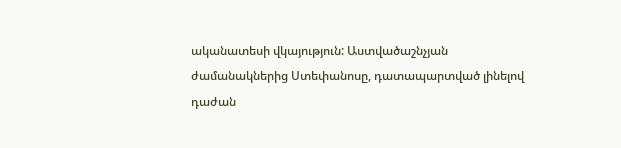ականատեսի վկայություն: Աստվածաշնչյան ժամանակներից Ստեփանոսը, դատապարտված լինելով դաժան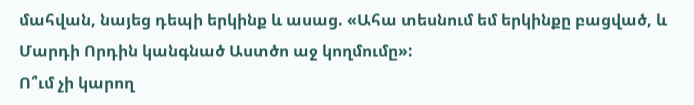մահվան, նայեց դեպի երկինք և ասաց. «Ահա տեսնում եմ երկինքը բացված, և Մարդի Որդին կանգնած Աստծո աջ կողմումը»:
Ո՞ւմ չի կարող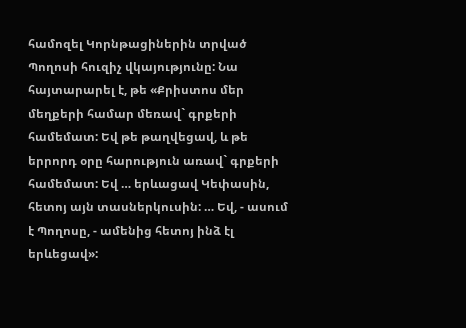համոզել Կորնթացիներին տրված Պողոսի հուզիչ վկայությունը: Նա հայտարարել է, թե «Քրիստոս մեր մեղքերի համար մեռավ` գրքերի համեմատ: Եվ թե թաղվեցավ, և թե երրորդ օրը հարություն առավ` գրքերի համեմատ: Եվ … երևացավ Կեփասին, հետոյ այն տասներկուսին: … Եվ, - ասում է Պողոսը, - ամենից հետոյ ինձ էլ երևեցավ»: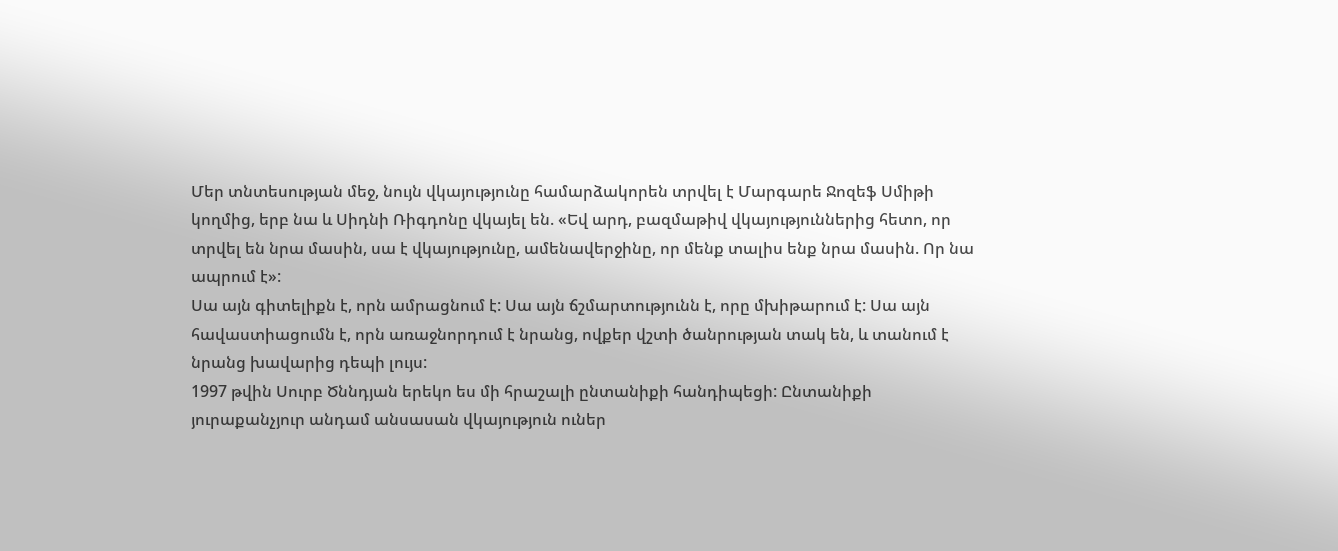Մեր տնտեսության մեջ, նույն վկայությունը համարձակորեն տրվել է Մարգարե Ջոզեֆ Սմիթի կողմից, երբ նա և Սիդնի Ռիգդոնը վկայել են. «Եվ արդ, բազմաթիվ վկայություններից հետո, որ տրվել են նրա մասին, սա է վկայությունը, ամենավերջինը, որ մենք տալիս ենք նրա մասին. Որ նա ապրում է»:
Սա այն գիտելիքն է, որն ամրացնում է: Սա այն ճշմարտությունն է, որը մխիթարում է: Սա այն հավաստիացումն է, որն առաջնորդում է նրանց, ովքեր վշտի ծանրության տակ են, և տանում է նրանց խավարից դեպի լույս:
1997 թվին Սուրբ Ծննդյան երեկո ես մի հրաշալի ընտանիքի հանդիպեցի: Ընտանիքի յուրաքանչյուր անդամ անսասան վկայություն ուներ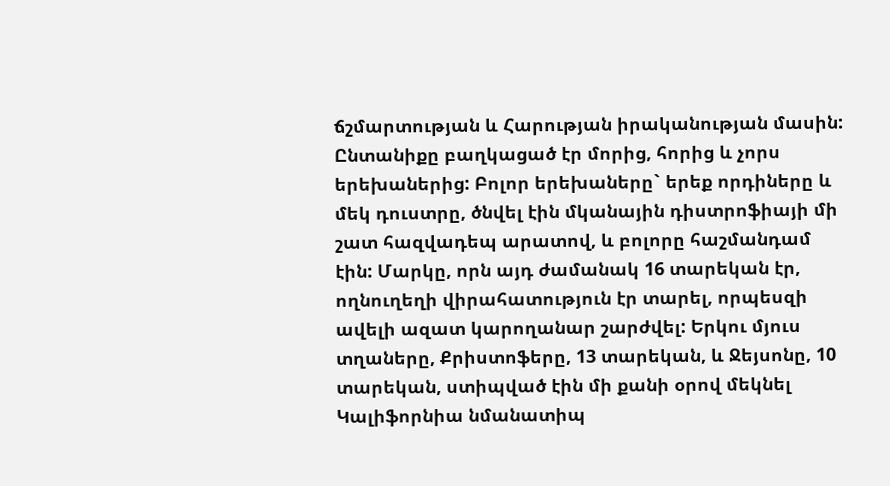ճշմարտության և Հարության իրականության մասին: Ընտանիքը բաղկացած էր մորից, հորից և չորս երեխաներից: Բոլոր երեխաները` երեք որդիները և մեկ դուստրը, ծնվել էին մկանային դիստրոֆիայի մի շատ հազվադեպ արատով, և բոլորը հաշմանդամ էին: Մարկը, որն այդ ժամանակ 16 տարեկան էր, ողնուղեղի վիրահատություն էր տարել, որպեսզի ավելի ազատ կարողանար շարժվել: Երկու մյուս տղաները, Քրիստոֆերը, 13 տարեկան, և Ջեյսոնը, 10 տարեկան, ստիպված էին մի քանի օրով մեկնել Կալիֆորնիա նմանատիպ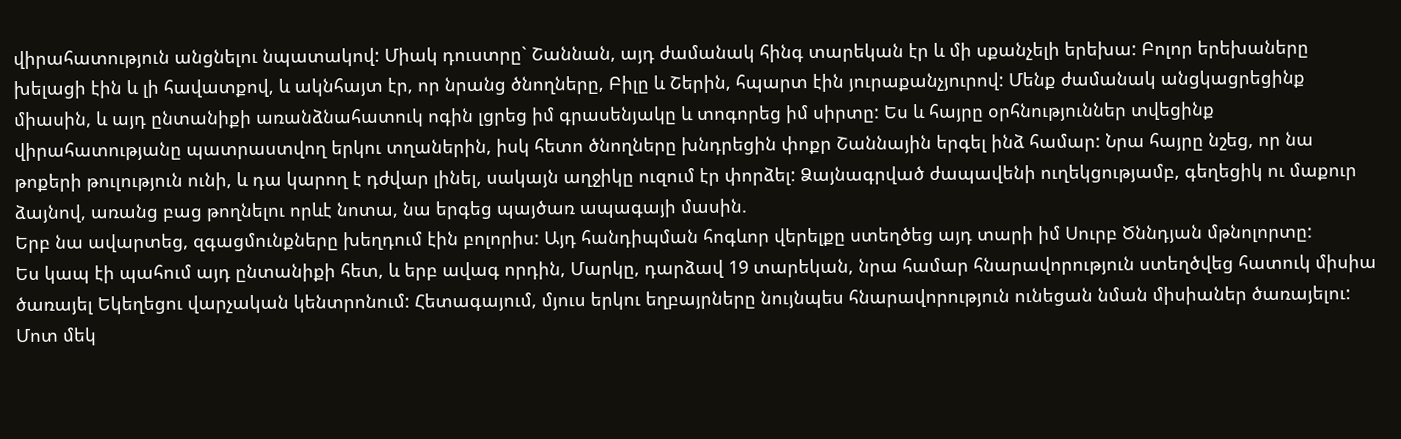վիրահատություն անցնելու նպատակով: Միակ դուստրը` Շաննան, այդ ժամանակ հինգ տարեկան էր և մի սքանչելի երեխա: Բոլոր երեխաները խելացի էին և լի հավատքով, և ակնհայտ էր, որ նրանց ծնողները, Բիլը և Շերին, հպարտ էին յուրաքանչյուրով: Մենք ժամանակ անցկացրեցինք միասին, և այդ ընտանիքի առանձնահատուկ ոգին լցրեց իմ գրասենյակը և տոգորեց իմ սիրտը: Ես և հայրը օրհնություններ տվեցինք վիրահատությանը պատրաստվող երկու տղաներին, իսկ հետո ծնողները խնդրեցին փոքր Շաննային երգել ինձ համար: Նրա հայրը նշեց, որ նա թոքերի թուլություն ունի, և դա կարող է դժվար լինել, սակայն աղջիկը ուզում էր փորձել: Ձայնագրված ժապավենի ուղեկցությամբ, գեղեցիկ ու մաքուր ձայնով, առանց բաց թողնելու որևէ նոտա, նա երգեց պայծառ ապագայի մասին.
Երբ նա ավարտեց, զգացմունքները խեղդում էին բոլորիս: Այդ հանդիպման հոգևոր վերելքը ստեղծեց այդ տարի իմ Սուրբ Ծննդյան մթնոլորտը:
Ես կապ էի պահում այդ ընտանիքի հետ, և երբ ավագ որդին, Մարկը, դարձավ 19 տարեկան, նրա համար հնարավորություն ստեղծվեց հատուկ միսիա ծառայել Եկեղեցու վարչական կենտրոնում: Հետագայում, մյուս երկու եղբայրները նույնպես հնարավորություն ունեցան նման միսիաներ ծառայելու:
Մոտ մեկ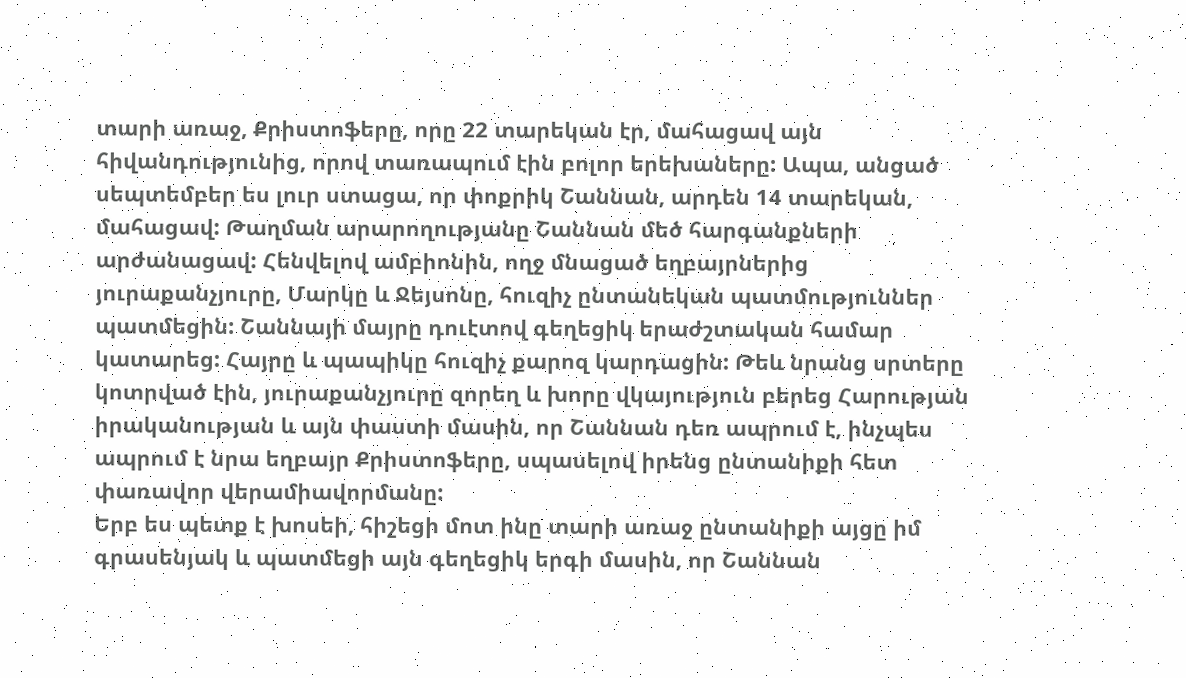տարի առաջ, Քրիստոֆերը, որը 22 տարեկան էր, մահացավ այն հիվանդությունից, որով տառապում էին բոլոր երեխաները: Ապա, անցած սեպտեմբեր ես լուր ստացա, որ փոքրիկ Շաննան, արդեն 14 տարեկան, մահացավ: Թաղման արարողությանը Շաննան մեծ հարգանքների արժանացավ: Հենվելով ամբիոնին, ողջ մնացած եղբայրներից յուրաքանչյուրը, Մարկը և Ջեյսոնը, հուզիչ ընտանեկան պատմություններ պատմեցին: Շաննայի մայրը դուէտով գեղեցիկ երաժշտական համար կատարեց: Հայրը և պապիկը հուզիչ քարոզ կարդացին: Թեև նրանց սրտերը կոտրված էին, յուրաքանչյուրը զորեղ և խորը վկայություն բերեց Հարության իրականության և այն փաստի մասին, որ Շաննան դեռ ապրում է, ինչպես ապրում է նրա եղբայր Քրիստոֆերը, սպասելով իրենց ընտանիքի հետ փառավոր վերամիավորմանը:
Երբ ես պետք է խոսեի, հիշեցի մոտ ինը տարի առաջ ընտանիքի այցը իմ գրասենյակ և պատմեցի այն գեղեցիկ երգի մասին, որ Շաննան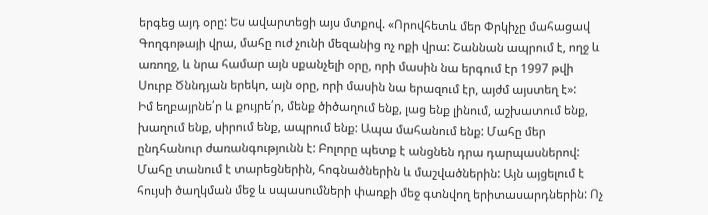երգեց այդ օրը: Ես ավարտեցի այս մտքով. «Որովհետև մեր Փրկիչը մահացավ Գողգոթայի վրա, մահը ուժ չունի մեզանից ոչ ոքի վրա: Շաննան ապրում է, ողջ և առողջ, և նրա համար այն սքանչելի օրը, որի մասին նա երգում էր 1997 թվի Սուրբ Ծննդյան երեկո, այն օրը, որի մասին նա երազում էր, այժմ այստեղ է»:
Իմ եղբայրնե՛ր և քույրե՛ր, մենք ծիծաղում ենք, լաց ենք լինում, աշխատում ենք, խաղում ենք, սիրում ենք, ապրում ենք: Ապա մահանում ենք: Մահը մեր ընդհանուր ժառանգությունն է: Բոլորը պետք է անցնեն դրա դարպասներով: Մահը տանում է տարեցներին, հոգնածներին և մաշվածներին: Այն այցելում է հույսի ծաղկման մեջ և սպասումների փառքի մեջ գտնվող երիտասարդներին: Ոչ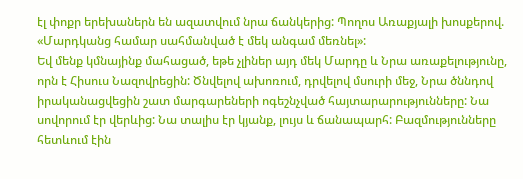էլ փոքր երեխաներն են ազատվում նրա ճանկերից: Պողոս Առաքյալի խոսքերով. «Մարդկանց համար սահմանված է մեկ անգամ մեռնել»:
Եվ մենք կմնայինք մահացած, եթե չլիներ այդ մեկ Մարդը և Նրա առաքելությունը, որն է Հիսուս Նազովրեցին: Ծնվելով ախոռում, դրվելով մսուրի մեջ, Նրա ծննդով իրականացվեցին շատ մարգարեների ոգեշնչված հայտարարությունները: Նա սովորում էր վերևից: Նա տալիս էր կյանք, լույս և ճանապարհ: Բազմությունները հետևում էին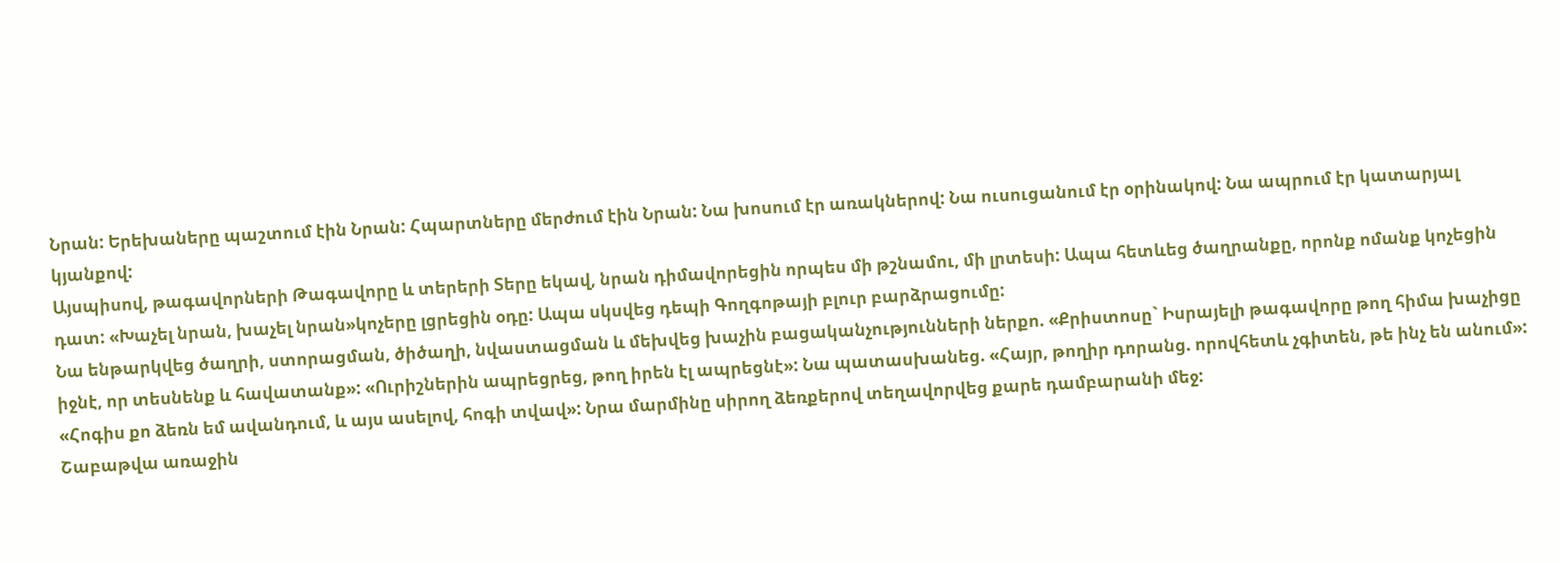Նրան: Երեխաները պաշտում էին Նրան: Հպարտները մերժում էին Նրան: Նա խոսում էր առակներով: Նա ուսուցանում էր օրինակով: Նա ապրում էր կատարյալ կյանքով:
Այսպիսով, թագավորների Թագավորը և տերերի Տերը եկավ, նրան դիմավորեցին որպես մի թշնամու, մի լրտեսի: Ապա հետևեց ծաղրանքը, որոնք ոմանք կոչեցին դատ: «Խաչել նրան, խաչել նրան»կոչերը լցրեցին օդը: Ապա սկսվեց դեպի Գողգոթայի բլուր բարձրացումը:
Նա ենթարկվեց ծաղրի, ստորացման, ծիծաղի, նվաստացման և մեխվեց խաչին բացականչությունների ներքո. «Քրիստոսը` Իսրայելի թագավորը թող հիմա խաչիցը իջնէ, որ տեսնենք և հավատանք»: «Ուրիշներին ապրեցրեց, թող իրեն էլ ապրեցնէ»: Նա պատասխանեց. «Հայր, թողիր դորանց. որովհետև չգիտեն, թե ինչ են անում»: «Հոգիս քո ձեռն եմ ավանդում, և այս ասելով, հոգի տվավ»: Նրա մարմինը սիրող ձեռքերով տեղավորվեց քարե դամբարանի մեջ:
Շաբաթվա առաջին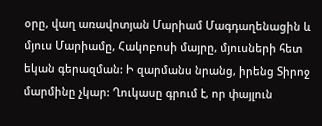օրը, վաղ առավոտյան Մարիամ Մագդաղենացին և մյուս Մարիամը, Հակոբոսի մայրը, մյուսների հետ եկան գերազման: Ի զարմանս նրանց, իրենց Տիրոջ մարմինը չկար: Ղուկասը գրում է, որ փայլուն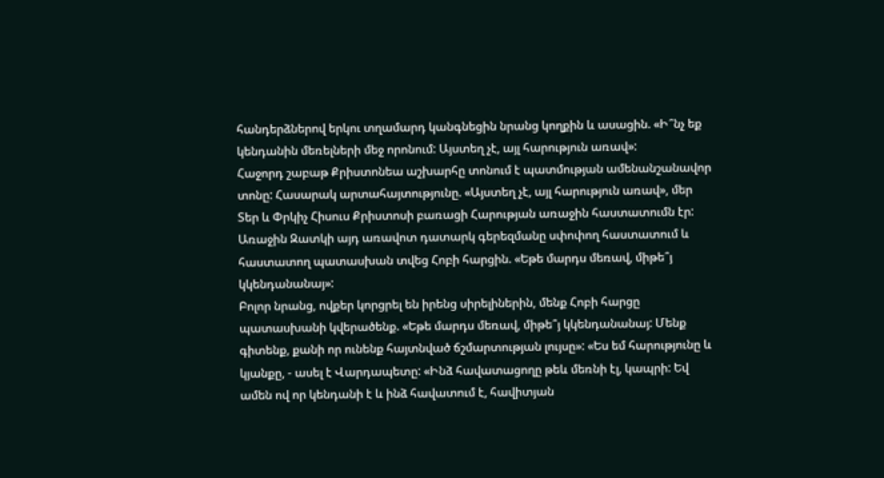հանդերձներով երկու տղամարդ կանգնեցին նրանց կողքին և ասացին. «Ի՞նչ եք կենդանին մեռելների մեջ որոնում: Այստեղ չէ, այլ հարություն առավ»:
Հաջորդ շաբաթ Քրիստոնեա աշխարհը տոնում է պատմության ամենանշանավոր տոնը: Հասարակ արտահայտությունը. «Այստեղ չէ, այլ հարություն առավ», մեր Տեր և Փրկիչ Հիսուս Քրիստոսի բառացի Հարության առաջին հաստատումն էր: Առաջին Զատկի այդ առավոտ դատարկ գերեզմանը սփոփող հաստատում և հաստատող պատասխան տվեց Հոբի հարցին. «Եթե մարդս մեռավ, միթե՞յ կկենդանանայ»:
Բոլոր նրանց, ովքեր կորցրել են իրենց սիրելիներին, մենք Հոբի հարցը պատասխանի կվերածենք. «Եթե մարդս մեռավ, միթե՞յ կկենդանանայ: Մենք գիտենք, քանի որ ունենք հայտնված ճշմարտության լույսը»: «Ես եմ հարությունը և կյանքը, - ասել է Վարդապետը: «Ինձ հավատացողը թեև մեռնի էլ, կապրի: Եվ ամեն ով որ կենդանի է և ինձ հավատում է, հավիտյան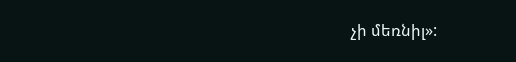չի մեռնիլ»: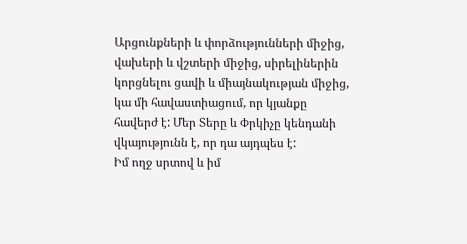Արցունքների և փորձությունների միջից, վախերի և վշտերի միջից, սիրելիներին կորցնելու ցավի և միայնակության միջից, կա մի հավաստիացում, որ կյանքը հավերժ է: Մեր Տերը և Փրկիչը կենդանի վկայությունն է, որ դա այդպես է:
Իմ ողջ սրտով և իմ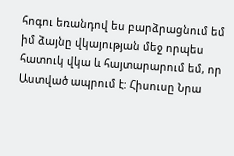հոգու եռանդով ես բարձրացնում եմ իմ ձայնը վկայության մեջ որպես հատուկ վկա և հայտարարում եմ, որ Աստված ապրում է: Հիսուսը Նրա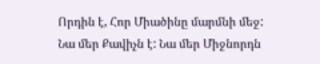Որդին է, Հոր Միածինը մարմնի մեջ: Նա մեր Քավիչն է: Նա մեր Միջնորդն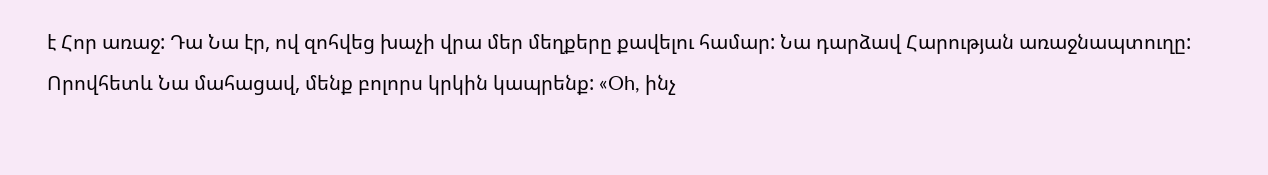է Հոր առաջ: Դա Նա էր, ով զոհվեց խաչի վրա մեր մեղքերը քավելու համար: Նա դարձավ Հարության առաջնապտուղը: Որովհետև Նա մահացավ, մենք բոլորս կրկին կապրենք: «Oh, ինչ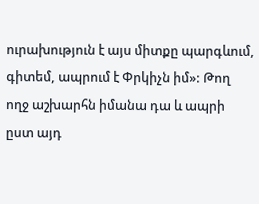ուրախություն է այս միտքը պարգևում, գիտեմ, ապրում է Փրկիչն իմ»: Թող ողջ աշխարհն իմանա դա և ապրի ըստ այդ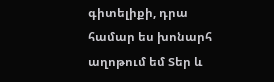գիտելիքի, դրա համար ես խոնարհ աղոթում եմ Տեր և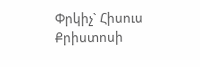Փրկիչ` Հիսուս Քրիստոսի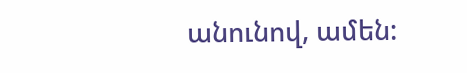անունով, ամեն: